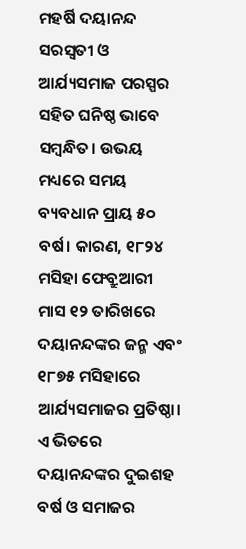ମହର୍ଷି ଦୟାନନ୍ଦ ସରସ୍ବତୀ ଓ ଆର୍ଯ୍ୟସମାଜ ପରସ୍ପର ସହିତ ଘନିଷ୍ଠ ଭାବେ ସମ୍ବନ୍ଧିତ। ଉଭୟ ମଧ୍ୟରେ ସମୟ ବ୍ୟବଧାନ ପ୍ରାୟ ୫୦ ବର୍ଷ। କାରଣ, ୧୮୨୪ ମସିହା ଫେବ୍ରୁଆରୀ ମାସ ୧୨ ତାରିଖରେ ଦୟାନନ୍ଦଙ୍କର ଜନ୍ମ ଏବଂ ୧୮୭୫ ମସିହ‌ାରେ ଆର୍ଯ୍ୟସମାଜର ପ୍ରତିଷ୍ଠା। ଏ ଭିତରେ ଦୟାନନ୍ଦଙ୍କର ଦୁଇଶହ ବର୍ଷ ଓ ସମାଜର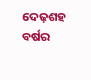ଦେଢ଼ଶହ ବର୍ଷର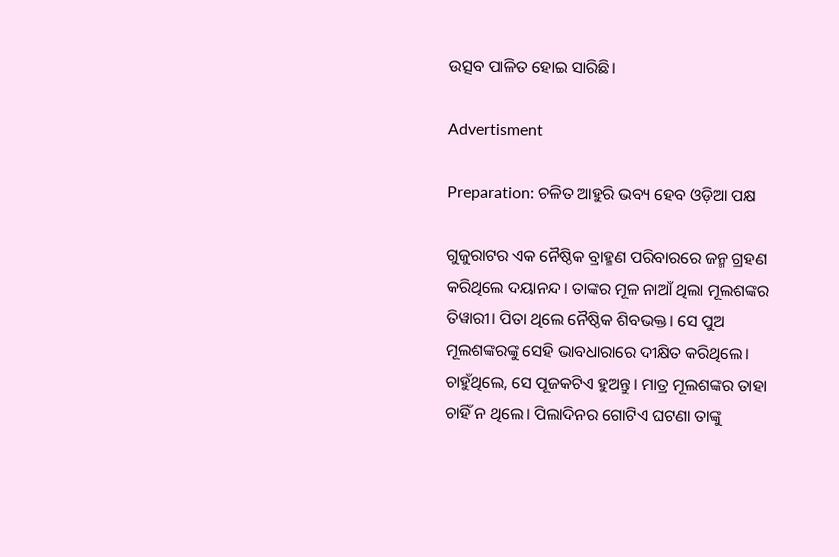ଉତ୍ସବ ପାଳିତ ହୋଇ ସାରିଛି।

Advertisment

Preparation: ଚଳିତ ଆହୁରି ଭବ୍ୟ ହେବ ଓଡ଼ିଆ ପକ୍ଷ

ଗୁଜୁରାଟର ଏକ ନୈଷ୍ଠିକ ବ୍ରାହ୍ମଣ ପରିବାରରେ ଜନ୍ମ ଗ୍ରହଣ କରିଥିଲେ ଦୟାନନ୍ଦ। ତାଙ୍କର ମୂଳ ନାଆଁ ଥିଲା ମୂଲଶଙ୍କର ତିୱାରୀ। ପିତା ଥିଲେ ନୈଷ୍ଠିକ ଶିବଭକ୍ତ। ସେ ପୁଅ ମୂଲଶଙ୍କରଙ୍କୁ ସେହି ଭାବଧାରାରେ ଦୀକ୍ଷିତ କରିଥିଲେ। ଚାହୁଁଥିଲେ, ସେ ପୂଜକଟିଏ ହୁଅନ୍ତୁ। ମାତ୍ର ମୂଲଶଙ୍କର ତାହା ଚାହିଁ ନ ଥିଲେ। ପିଲାଦିନର ଗୋଟିଏ ଘଟଣା ତାଙ୍କୁ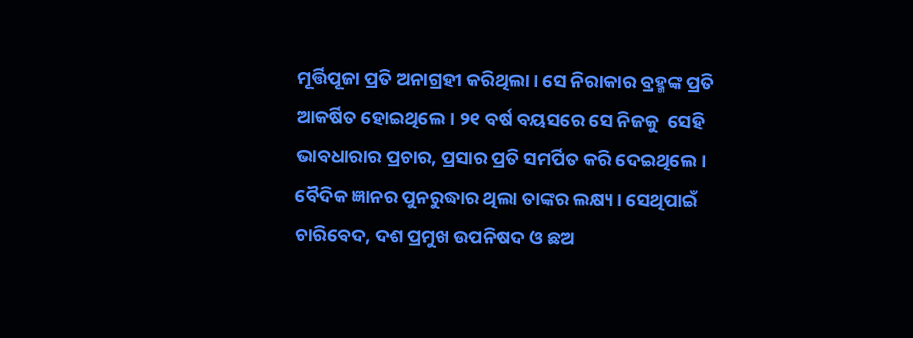ମୂର୍ତ୍ତିପୂଜା ପ୍ରତି ଅନାଗ୍ରହୀ କରିଥିଲା। ସେ ନିରାକାର ବ୍ରହ୍ମଙ୍କ ପ୍ରତି ଆକର୍ଷିତ ହୋଇଥିଲେ। ୨୧ ବର୍ଷ ବୟସରେ ସେ ନିଜକୁ  ସେହି ଭାବଧାରାର ପ୍ରଚାର, ପ୍ରସାର ପ୍ରତି ସମର୍ପିତ କରି ଦେଇଥିଲେ। ବୈଦିକ ଜ୍ଞାନର ପୁନରୁଦ୍ଧାର ଥିଲା ତାଙ୍କର ଲକ୍ଷ୍ୟ। ସେଥିପାଇଁ ଚାରିବେଦ, ଦଶ ପ୍ରମୁଖ ଉପନିଷଦ ଓ ଛଅ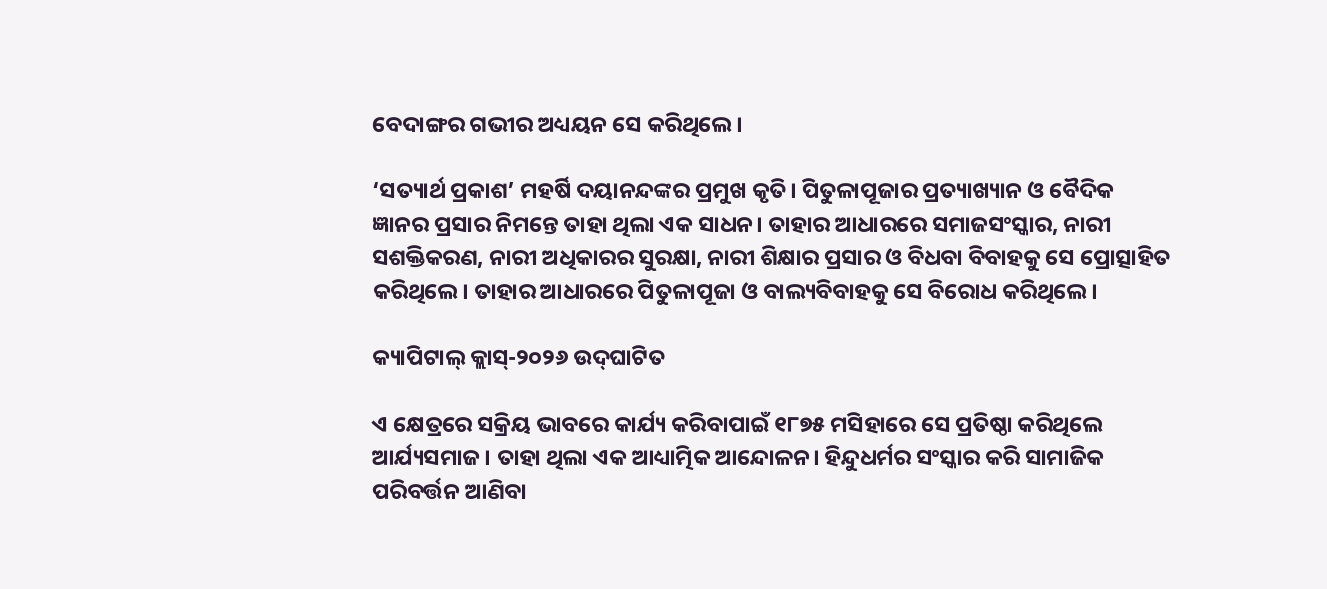ବେଦାଙ୍ଗର ଗଭୀର ଅଧ୍ୟୟନ ସେ କରିଥିଲେ।

‘ସତ୍ୟାର୍ଥ ପ୍ରକାଶ’ ମହର୍ଷି ଦୟାନନ୍ଦଙ୍କର ପ୍ରମୁଖ କୃତି। ପିତୁଳାପୂଜାର ପ୍ରତ୍ୟାଖ୍ୟାନ ଓ ବୈଦିକ ଜ୍ଞାନର ପ୍ରସାର ନିମନ୍ତେ ତାହା ଥିଲା ଏକ ସାଧନ। ତାହାର ଆଧାରରେ ସମାଜସଂସ୍କାର, ନାରୀ ସଶକ୍ତିକରଣ, ନାରୀ ଅଧିକାରର ସୁରକ୍ଷା, ନାରୀ ଶିକ୍ଷାର ପ୍ରସାର ଓ ବିଧବା ବିବାହକୁ ସେ ପ୍ରୋତ୍ସାହିତ କରିଥିଲେ। ତାହାର ଆଧାରରେ ପିତୁଳାପୂଜା ଓ ବାଲ୍ୟବିବାହକୁ ସେ ବିରୋଧ କରିଥିଲେ।

କ୍ୟାପିଟାଲ୍ କ୍ଲାସ୍-୨୦୨୬ ଉଦ୍‌ଘାଟିତ

ଏ କ୍ଷେତ୍ରରେ ସକ୍ରିୟ ଭାବରେ କାର୍ଯ୍ୟ କରିବାପାଇଁ ୧୮୭୫ ମସିହାରେ ସେ ପ୍ରତିଷ୍ଠା କରିଥିଲେ ଆର୍ଯ୍ୟସମାଜ। ତାହା ଥିଲା ଏକ ଆଧ୍ୟାତ୍ମିକ ଆନ୍ଦୋଳନ। ହିନ୍ଦୁଧର୍ମର ସଂସ୍କାର କରି ସାମାଜିକ ପରିବର୍ତ୍ତନ ଆଣିବା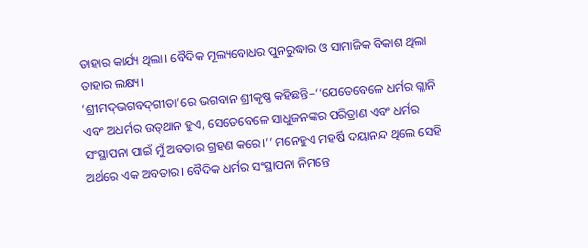ତାହାର କାର୍ଯ୍ୟ ଥିଲା। ବୈଦିକ ମୂଲ୍ୟବୋଧର ପୁନରୁଦ୍ଧାର ଓ ସାମାଜିକ ବିକାଶ ଥିଲା ତାହାର ଲକ୍ଷ୍ୟ।
‘ଶ୍ରୀମଦ୍‌ଭଗବଦ୍‌ଗୀତା’ରେ ଭଗବାନ ଶ୍ରୀକୃଷ୍ଣ କହିଛନ୍ତି–‘‘ଯେତେବେଳେ ଧର୍ମର ଗ୍ଳାନି ଏବଂ ଅଧର୍ମର ଉତ୍‌ଥାନ ହୁଏ, ସେତେବେଳେ ସାଧୁଜନଙ୍କର ପରିତ୍ରାଣ ଏବଂ ଧର୍ମର ସଂସ୍ଥାପନା ପାଇଁ ମୁଁ ଅବତାର ଗ୍ରହଣ କରେ।’’ ମନେହୁଏ ମହର୍ଷି ଦୟାନନ୍ଦ ଥିଲେ ସେହି ଅର୍ଥରେ ଏକ ଅବତାର। ବୈଦିକ ଧର୍ମର ସଂସ୍ଥାପନା ନିମନ୍ତେ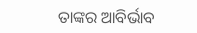ତାଙ୍କର ଆବିର୍ଭାବ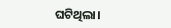ଘଟିଥିଲା।